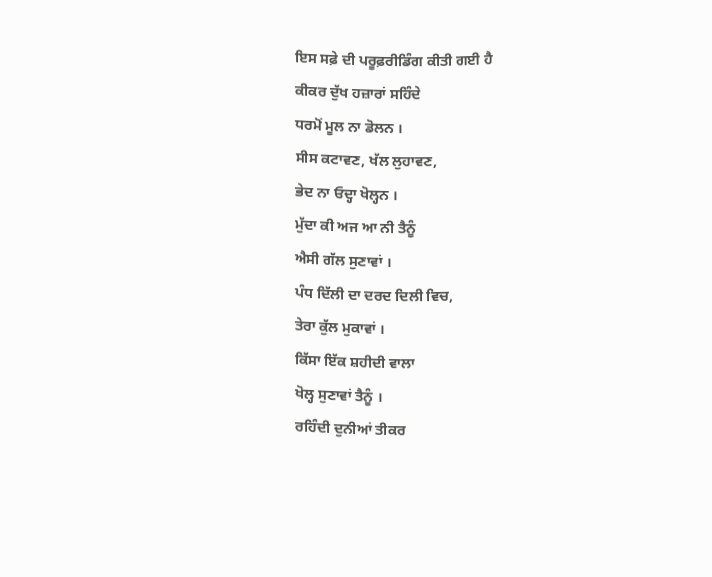ਇਸ ਸਫ਼ੇ ਦੀ ਪਰੂਫ਼ਰੀਡਿੰਗ ਕੀਤੀ ਗਈ ਹੈ
ਕੀਕਰ ਦੁੱਖ ਹਜ਼ਾਰਾਂ ਸਹਿੰਦੇ
ਧਰਮੋਂ ਮੂਲ ਨਾ ਡੋਲਨ ।
ਸੀਸ ਕਟਾਵਣ, ਖੱਲ ਲੁਹਾਵਣ,
ਭੇਦ ਨਾ ਓਦ੍ਹਾ ਖੋਲ੍ਹਨ ।
ਮੁੱਦਾ ਕੀ ਅਜ ਆ ਨੀ ਤੈਨੂੰ
ਐਸੀ ਗੱਲ ਸੁਣਾਵਾਂ ।
ਪੰਧ ਦਿੱਲੀ ਦਾ ਦਰਦ ਦਿਲੀ ਵਿਚ,
ਤੇਰਾ ਕੁੱਲ ਮੁਕਾਵਾਂ ।
ਕਿੱਸਾ ਇੱਕ ਸ਼ਹੀਦੀ ਵਾਲਾ
ਖੋਲ੍ਹ ਸੁਣਾਵਾਂ ਤੈਨੂੰ ।
ਰਹਿੰਦੀ ਦੁਨੀਆਂ ਤੀਕਰ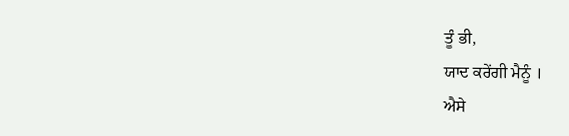ਤੂੰ ਭੀ,
ਯਾਦ ਕਰੇਂਗੀ ਮੈਨੂੰ ।
ਐਸੇ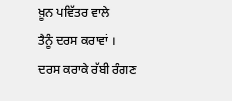ਖ਼ੂਨ ਪਵਿੱਤਰ ਵਾਲੇ
ਤੈਨੂੰ ਦਰਸ ਕਰਾਵਾਂ ।
ਦਰਸ ਕਰਾਕੇ ਰੱਬੀ ਰੰਗਣ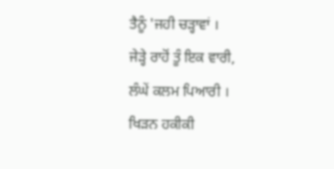ਤੈਨੂੰ 'ਜਹੀ ਚੜ੍ਹਾਵਾਂ ।
ਜੇੜ੍ਹੇ ਰਾਹੋਂ ਤੂੰ ਇਕ ਵਾਰੀ,
ਲੰਘੇਂ ਕਲਮ ਪਿਆਰੀ ।
ਖਿੜਨ ਹਕੀਕੀ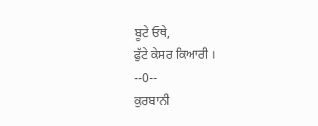ਬੂਟੇ ਓਥੇ,
ਫੁੱਟੇ ਕੇਸਰ ਕਿਆਰੀ ।
--0--
ਕੁਰਬਾਨੀ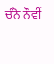ਚੰਨੋ ਨੌਵੀਂ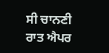ਸੀ ਚਾਨਣੀ ਰਾਤ ਐਪਰ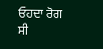ਓਹਦਾ ਰੋਗ ਸੀ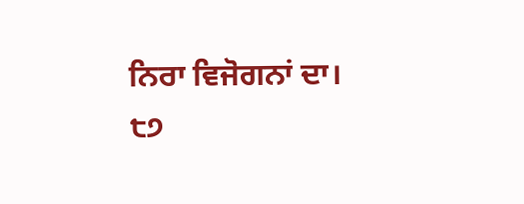ਨਿਰਾ ਵਿਜੋਗਨਾਂ ਦਾ।
੮੭